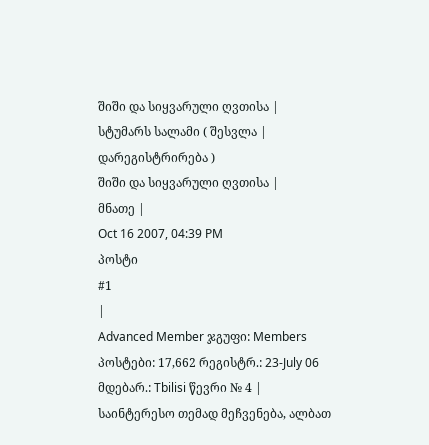შიში და სიყვარული ღვთისა |
სტუმარს სალამი ( შესვლა | დარეგისტრირება )
შიში და სიყვარული ღვთისა |
მნათე |
Oct 16 2007, 04:39 PM
პოსტი
#1
|
Advanced Member ჯგუფი: Members პოსტები: 17,662 რეგისტრ.: 23-July 06 მდებარ.: Tbilisi წევრი № 4 |
საინტერესო თემად მეჩვენება, ალბათ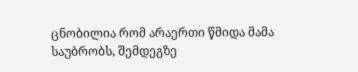ცნობილია რომ არაერთი წმიდა მამა საუბრობს, შემდეგზე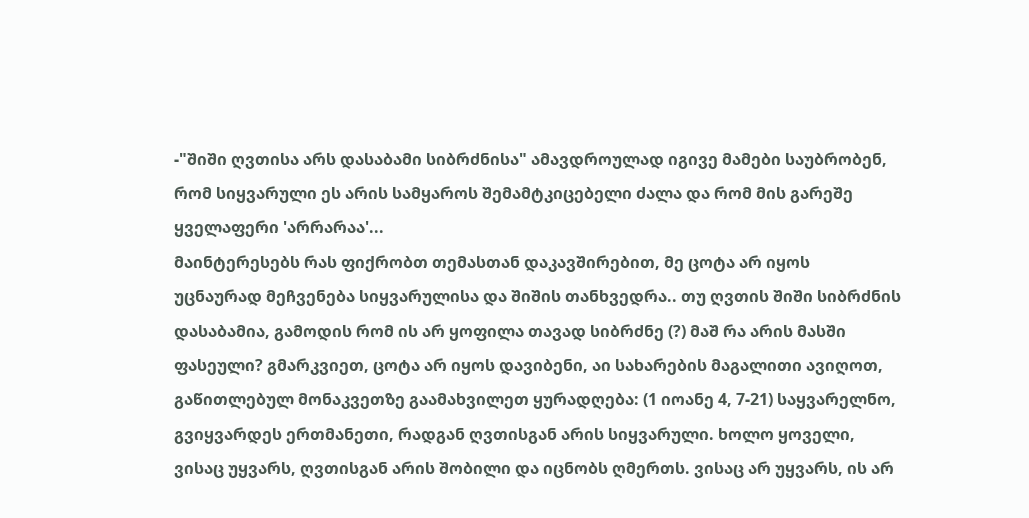-"შიში ღვთისა არს დასაბამი სიბრძნისა" ამავდროულად იგივე მამები საუბრობენ, რომ სიყვარული ეს არის სამყაროს შემამტკიცებელი ძალა და რომ მის გარეშე ყველაფერი 'არრარაა'...
მაინტერესებს რას ფიქრობთ თემასთან დაკავშირებით, მე ცოტა არ იყოს უცნაურად მეჩვენება სიყვარულისა და შიშის თანხვედრა.. თუ ღვთის შიში სიბრძნის დასაბამია, გამოდის რომ ის არ ყოფილა თავად სიბრძნე (?) მაშ რა არის მასში ფასეული? გმარკვიეთ, ცოტა არ იყოს დავიბენი, აი სახარების მაგალითი ავიღოთ, გაწითლებულ მონაკვეთზე გაამახვილეთ ყურადღება: (1 იოანე 4, 7-21) საყვარელნო, გვიყვარდეს ერთმანეთი, რადგან ღვთისგან არის სიყვარული. ხოლო ყოველი, ვისაც უყვარს, ღვთისგან არის შობილი და იცნობს ღმერთს. ვისაც არ უყვარს, ის არ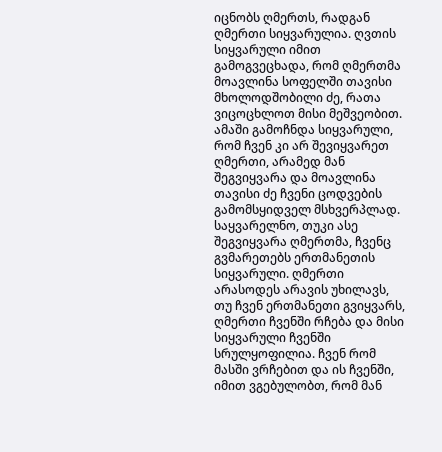იცნობს ღმერთს, რადგან ღმერთი სიყვარულია. ღვთის სიყვარული იმით გამოგვეცხადა, რომ ღმერთმა მოავლინა სოფელში თავისი მხოლოდშობილი ძე, რათა ვიცოცხლოთ მისი მეშვეობით. ამაში გამოჩნდა სიყვარული, რომ ჩვენ კი არ შევიყვარეთ ღმერთი, არამედ მან შეგვიყვარა და მოავლინა თავისი ძე ჩვენი ცოდვების გამომსყიდველ მსხვერპლად. საყვარელნო, თუკი ასე შეგვიყვარა ღმერთმა, ჩვენც გვმარეთებს ერთმანეთის სიყვარული. ღმერთი არასოდეს არავის უხილავს, თუ ჩვენ ერთმანეთი გვიყვარს, ღმერთი ჩვენში რჩება და მისი სიყვარული ჩვენში სრულყოფილია. ჩვენ რომ მასში ვრჩებით და ის ჩვენში, იმით ვგებულობთ, რომ მან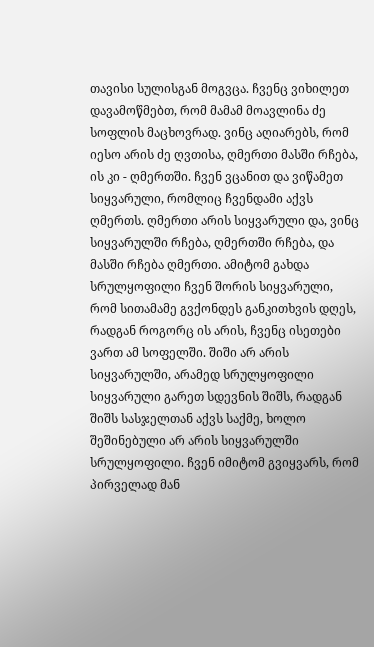თავისი სულისგან მოგვცა. ჩვენც ვიხილეთ დავამოწმებთ, რომ მამამ მოავლინა ძე სოფლის მაცხოვრად. ვინც აღიარებს, რომ იესო არის ძე ღვთისა, ღმერთი მასში რჩება, ის კი - ღმერთში. ჩვენ ვცანით და ვიწამეთ სიყვარული, რომლიც ჩვენდამი აქვს ღმერთს. ღმერთი არის სიყვარული და, ვინც სიყვარულში რჩება, ღმერთში რჩება, და მასში რჩება ღმერთი. ამიტომ გახდა სრულყოფილი ჩვენ შორის სიყვარული, რომ სითამამე გვქონდეს განკითხვის დღეს, რადგან როგორც ის არის, ჩვენც ისეთები ვართ ამ სოფელში. შიში არ არის სიყვარულში, არამედ სრულყოფილი სიყვარული გარეთ სდევნის შიშს, რადგან შიშს სასჯელთან აქვს საქმე, ხოლო შეშინებული არ არის სიყვარულში სრულყოფილი. ჩვენ იმიტომ გვიყვარს, რომ პირველად მან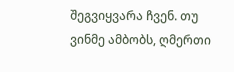შეგვიყვარა ჩვენ. თუ ვინმე ამბობს, ღმერთი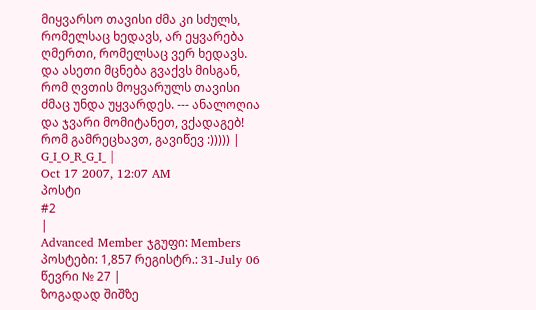მიყვარსო თავისი ძმა კი სძულს, რომელსაც ხედავს, არ ეყვარება ღმერთი, რომელსაც ვერ ხედავს. და ასეთი მცნება გვაქვს მისგან, რომ ღვთის მოყვარულს თავისი ძმაც უნდა უყვარდეს. --- ანალოღია და ჯვარი მომიტანეთ, ვქადაგებ!
რომ გამრეცხავთ, გავიწევ :))))) |
G_I_O_R_G_I_ |
Oct 17 2007, 12:07 AM
პოსტი
#2
|
Advanced Member ჯგუფი: Members პოსტები: 1,857 რეგისტრ.: 31-July 06 წევრი № 27 |
ზოგადად შიშზე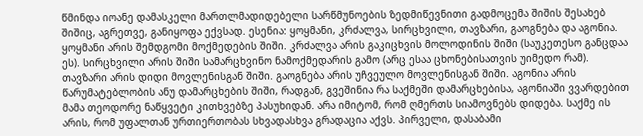წმინდა იოანე დამასკელი მართლმადიდებელი სარწმუნოების ზედმიწევნითი გადმოცემა შიშის შესახებ შიშიც, აგრეთვე, განიყოფა ექვსად. ესენია: ყოყმანი, კრძალვა, სირცხვილი, თავზარი, გაოგნება და აგონია. ყოყმანი არის შემდგომი მოქმედების შიში. კრძალვა არის გაკიცხვის მოლოდინის შიში (საუკეთესო განცდაა ეს). სირცხვილი არის შიში სამარცხვინო ნამოქმედარის გამო (არც ესაა ცხონებისათვის უიმედო რამ). თავზარი არის დიდი მოვლენისგან შიში. გაოგნება არის უჩვეულო მოვლენისგან შიში. აგონია არის წარუმატებლობის ანუ დამარცხების შიში, რადგან, გვეშინია რა საქმეში დამარცხებისა, აგონიაში ვვარდებით მამა თეოდორე ნაწყვეტი კითხვებზე პასუხიდან. არა იმიტომ, რომ ღმერთს სიამოვნებს დიდება. საქმე ის არის, რომ უფალთან ურთიერთობას სხვადასხვა გრადაცია აქვს. პირველი, დასაბამი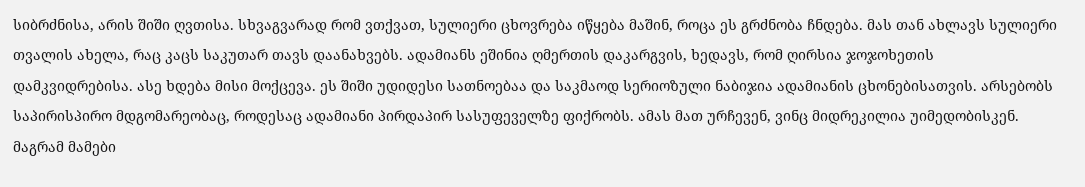სიბრძნისა, არის შიში ღვთისა. სხვაგვარად რომ ვთქვათ, სულიერი ცხოვრება იწყება მაშინ, როცა ეს გრძნობა ჩნდება. მას თან ახლავს სულიერი თვალის ახელა, რაც კაცს საკუთარ თავს დაანახვებს. ადამიანს ეშინია ღმერთის დაკარგვის, ხედავს, რომ ღირსია ჯოჯოხეთის დამკვიდრებისა. ასე ხდება მისი მოქცევა. ეს შიში უდიდესი სათნოებაა და საკმაოდ სერიოზული ნაბიჯია ადამიანის ცხონებისათვის. არსებობს საპირისპირო მდგომარეობაც, როდესაც ადამიანი პირდაპირ სასუფეველზე ფიქრობს. ამას მათ ურჩევენ, ვინც მიდრეკილია უიმედობისკენ. მაგრამ მამები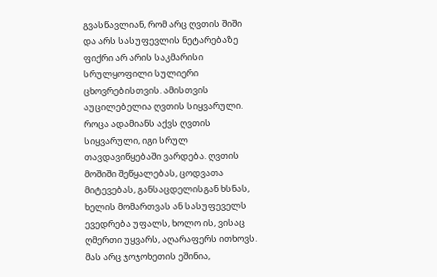გვასწავლიან, რომ არც ღვთის შიში და არს სასუფევლის ნეტარებაზე ფიქრი არ არის საკმარისი სრულყოფილი სულიერი ცხოვრებისთვის. ამისთვის აუცილებელია ღვთის სიყვარული. როცა ადამიანს აქვს ღვთის სიყვარული, იგი სრულ თავდავიწყებაში ვარდება. ღვთის მოშიში შეწყალებას, ცოდვათა მიტევებას, განსაცდელისგან ხსნას, ხელის მომართვას ან სასუფეველს ევედრება უფალს, ხოლო ის, ვისაც ღმერთი უყვარს, აღარაფერს ითხოვს. მას არც ჯოჯოხეთის ეშინია,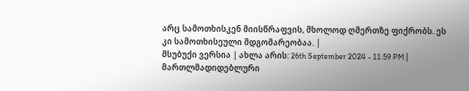არც სამოთხისკენ მიისწრაფვის, მხოლოდ ღმერთზე ფიქრობს. ეს კი სამოთხისეული მდგომარეობაა. |
მსუბუქი ვერსია | ახლა არის: 26th September 2024 - 11:59 PM |
მართლმადიდებლური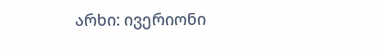არხი: ივერიონი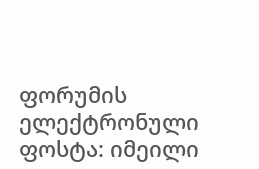ფორუმის ელექტრონული ფოსტა: იმეილი